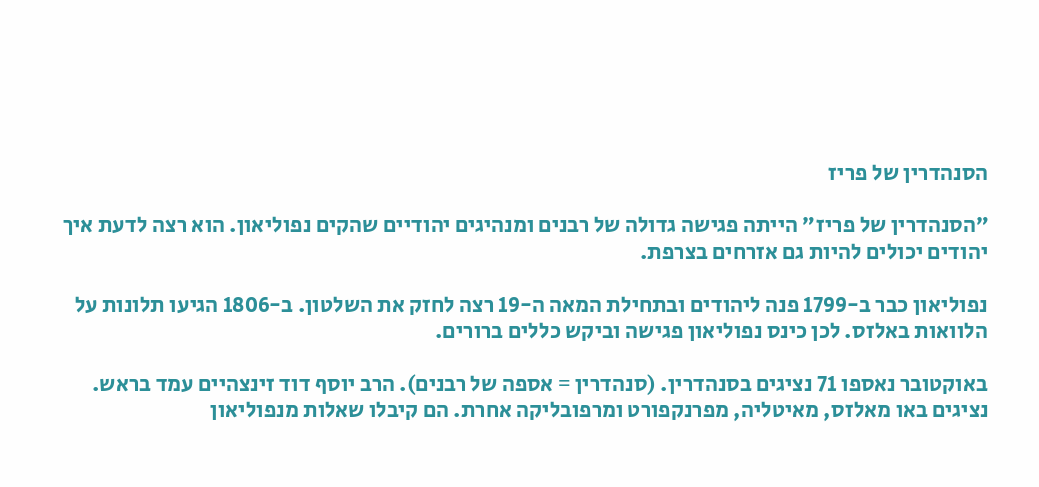הסנהדרין של פריז

״הסנהדרין של פריז״ הייתה פגישה גדולה של רבנים ומנהיגים יהודיים שהקים נפוליאון. הוא רצה לדעת איך יהודים יכולים להיות גם אזרחים בצרפת.

נפוליאון כבר ב-1799 פנה ליהודים ובתחילת המאה ה-19 רצה לחזק את השלטון. ב-1806 הגיעו תלונות על הלוואות באלזס. לכן כינס נפוליאון פגישה וביקש כללים ברורים.

באוקטובר נאספו 71 נציגים בסנהדרין. (סנהדרין = אספה של רבנים). הרב יוסף דוד זינצהיים עמד בראש. נציגים באו מאלזס, מאיטליה, מפרנקפורט ומרפובליקה אחרת. הם קיבלו שאלות מנפוליאון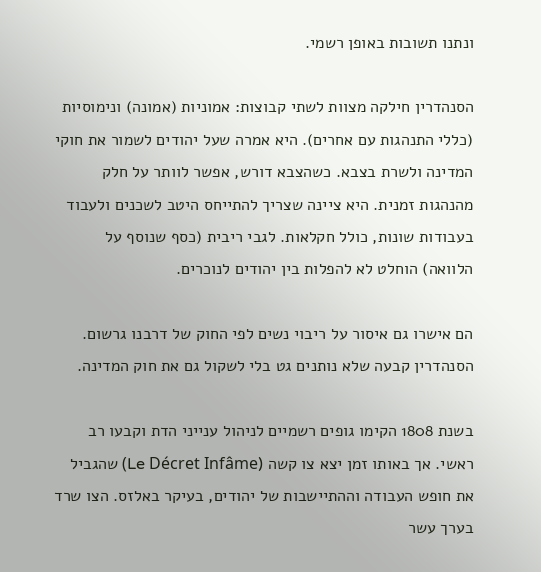ונתנו תשובות באופן רשמי.

הסנהדרין חילקה מצוות לשתי קבוצות: אמוניות (אמונה) ונימוסיות (כללי התנהגות עם אחרים). היא אמרה שעל יהודים לשמור את חוקי המדינה ולשרת בצבא. כשהצבא דורש, אפשר לוותר על חלק מהנהגות זמנית. היא ציינה שצריך להתייחס היטב לשכנים ולעבוד בעבודות שונות, כולל חקלאות. לגבי ריבית (כסף שנוסף על הלוואה) הוחלט לא להפלות בין יהודים לנוכרים.

הם אישרו גם איסור על ריבוי נשים לפי החוק של דרבנו גרשום. הסנהדרין קבעה שלא נותנים גט בלי לשקול גם את חוק המדינה.

בשנת 1808 הקימו גופים רשמיים לניהול ענייני הדת וקבעו רב ראשי. אך באותו זמן יצא צו קשה (Le Décret Infâme) שהגביל את חופש העבודה וההתיישבות של יהודים, בעיקר באלזס. הצו שרד בערך עשר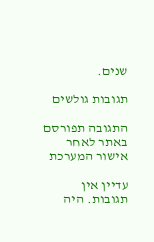שנים.

תגובות גולשים

התגובה תפורסם באתר לאחר אישור המערכת

עדיין אין תגובות. היה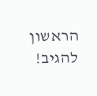הראשון להגיב!